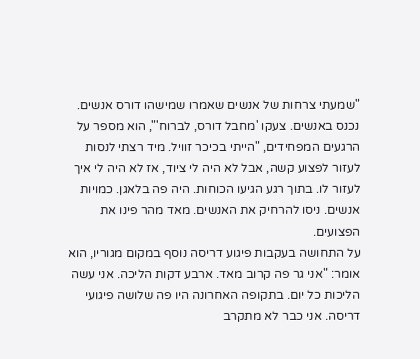"שמעתי צרחות של אנשים שאמרו שמישהו דורס אנשים. נכנס באנשים. צעקו 'מחבל דורס, לברוח'", הוא מספר על הרגעים המפחידים, "הייתי בכיכר זוויל. מיד רצתי לנסות לעזור לפצוע קשה, אבל לא היה לי ציוד, אז לא היה לי איך לעזור לו. בתוך רגע הגיעו הכוחות. היה פה בלאגן. כמויות אנשים. ניסו להרחיק את האנשים. מאד מהר פינו את הפצועים.
על התחושה בעקבות פיגוע דריסה נוסף במקום מגוריו, הוא אומר: "אני גר פה קרוב מאד. ארבע דקות הליכה. אני עשה הליכות כל יום. בתקופה האחרונה היו פה שלושה פיגועי דריסה. אני כבר לא מתקרב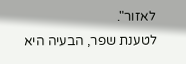לאזור".
לטענת שפר, הבעיה היא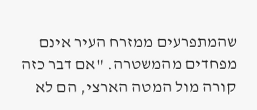שהמתפרעים ממזרח העיר אינם מפחדים מהמשטרה. "אם דבר כזה קורה מול המטה הארצי, הם לא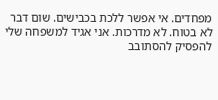מפחדים. אי אפשר ללכת בכבישים. שום דבר לא בטוח. לא מדרכות. אני אגיד למשפחה שלי להפסיק להסתובב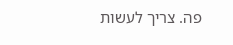פה. צריך לעשות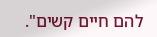להם חיים קשים".